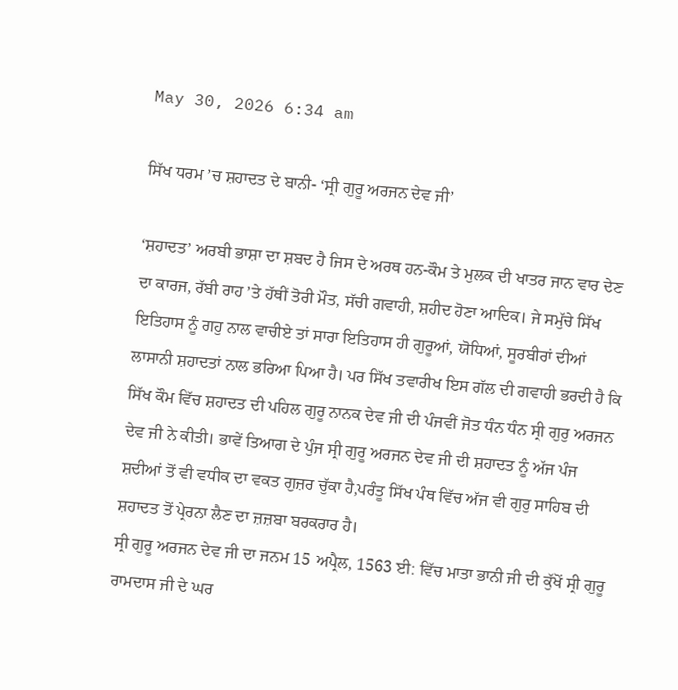May 30, 2026 6:34 am

ਸਿੱਖ ਧਰਮ ’ਚ ਸ਼ਹਾਦਤ ਦੇ ਬਾਨੀ- ‘ਸ੍ਰੀ ਗੁਰੂ ਅਰਜਨ ਦੇਵ ਜੀ’

‘ਸ਼ਹਾਦਤ’ ਅਰਬੀ ਭਾਸ਼ਾ ਦਾ ਸ਼ਬਦ ਹੈ ਜਿਸ ਦੇ ਅਰਥ ਹਨ-ਕੌਮ ਤੇ ਮੁਲਕ ਦੀ ਖਾਤਰ ਜਾਨ ਵਾਰ ਦੇਣ ਦਾ ਕਾਰਜ, ਰੱਬੀ ਰਾਹ ’ਤੇ ਹੱਥੀਂ ਤੋਰੀ ਮੌਤ, ਸੱਚੀ ਗਵਾਹੀ, ਸ਼ਹੀਦ ਹੋਣਾ ਆਦਿਕ। ਜੇ ਸਮੁੱਚੇ ਸਿੱਖ ਇਤਿਹਾਸ ਨੂੰ ਗਹੁ ਨਾਲ ਵਾਚੀਏ ਤਾਂ ਸਾਰਾ ਇਤਿਹਾਸ ਹੀ ਗੁਰੂਆਂ, ਯੋਧਿਆਂ, ਸੂਰਬੀਰਾਂ ਦੀਆਂ ਲਾਸਾਨੀ ਸ਼ਹਾਦਤਾਂ ਨਾਲ ਭਰਿਆ ਪਿਆ ਹੈ। ਪਰ ਸਿੱਖ ਤਵਾਰੀਖ ਇਸ ਗੱਲ ਦੀ ਗਵਾਹੀ ਭਰਦੀ ਹੈ ਕਿ ਸਿੱਖ ਕੌਮ ਵਿੱਚ ਸ਼ਹਾਦਤ ਦੀ ਪਹਿਲ ਗੁਰੂ ਨਾਨਕ ਦੇਵ ਜੀ ਦੀ ਪੰਜਵੀਂ ਜੋਤ ਧੰਨ ਧੰਨ ਸ੍ਰੀ ਗੁਰੁ ਅਰਜਨ ਦੇਵ ਜੀ ਨੇ ਕੀਤੀ। ਭਾਵੇਂ ਤਿਆਗ ਦੇ ਪੁੰਜ ਸ੍ਰੀ ਗੁਰੂ ਅਰਜਨ ਦੇਵ ਜੀ ਦੀ ਸ਼ਹਾਦਤ ਨੂੰ ਅੱਜ ਪੰਜ ਸ਼ਦੀਆਂ ਤੋਂ ਵੀ ਵਧੀਕ ਦਾ ਵਕਤ ਗੁਜ਼ਰ ਚੁੱਕਾ ਹੈ,ਪਰੰਤੂ ਸਿੱਖ ਪੰਥ ਵਿੱਚ ਅੱਜ ਵੀ ਗੁਰੁ ਸਾਹਿਬ ਦੀ ਸ਼ਹਾਦਤ ਤੋਂ ਪ੍ਰੇਰਨਾ ਲੈਣ ਦਾ ਜ਼ਜ਼ਬਾ ਬਰਕਰਾਰ ਹੈ।
ਸ੍ਰੀ ਗੁਰੂ ਅਰਜਨ ਦੇਵ ਜੀ ਦਾ ਜਨਮ 15 ਅਪ੍ਰੈਲ, 1563 ਈ: ਵਿੱਚ ਮਾਤਾ ਭਾਨੀ ਜੀ ਦੀ ਕੁੱਖੋਂ ਸ੍ਰੀ ਗੁਰੂ ਰਾਮਦਾਸ ਜੀ ਦੇ ਘਰ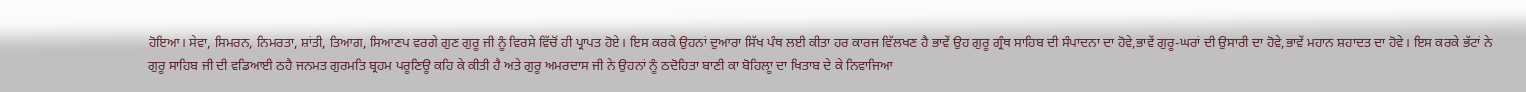ਹੋਇਆ। ਸੇਵਾ, ਸਿਮਰਨ, ਨਿਮਰਤਾ, ਸ਼ਾਂਤੀ, ਤਿਆਗ, ਸਿਆਣਪ ਵਰਗੇ ਗੁਣ ਗੁਰੂ ਜੀ ਨੂੰ ਵਿਰਸੇ ਵਿੱਚੋਂ ਹੀ ਪ੍ਰਾਪਤ ਹੋਏ। ਇਸ ਕਰਕੇ ਉਹਨਾਂ ਦੁਆਰਾ ਸਿੱਖ ਪੰਥ ਲਈ ਕੀਤਾ ਹਰ ਕਾਰਜ ਵਿੱਲਖਣ ਹੈ ਭਾਵੇਂ ਉਹ ਗੁਰੂ ਗ੍ਰੰਥ ਸਾਹਿਬ ਦੀ ਸੰਪਾਦਨਾ ਦਾ ਹੋਵੇ,ਭਾਵੇਂ ਗੁਰੂ-ਘਰਾਂ ਦੀ ਉਸਾਰੀ ਦਾ ਹੋਵੇ,ਭਾਵੇਂ ਮਹਾਨ ਸ਼ਹਾਦਤ ਦਾ ਹੋਵੇ। ਇਸ ਕਰਕੇ ਭੱਟਾਂ ਨੇ ਗੁਰੂ ਸਾਹਿਬ ਜੀ ਦੀ ਵਡਿਆਈ ਠਹੈ ਜਨਮਤ ਗੁਰਮਤਿ ਬ੍ਰਹਮ ਪਰੂਣਿਊ ਕਹਿ ਕੇ ਕੀਤੀ ਹੈ ਅਤੇ ਗੁਰੂ ਅਮਰਦਾਸ ਜੀ ਨੇ ਉਹਨਾਂ ਨੂੰ ਠਦੋਹਿਤਾ ਬਾਣੀ ਕਾ ਬੋਹਿਲਾੂ ਦਾ ਖਿਤਾਬ ਦੇ ਕੇ ਨਿਵਾਜਿਆ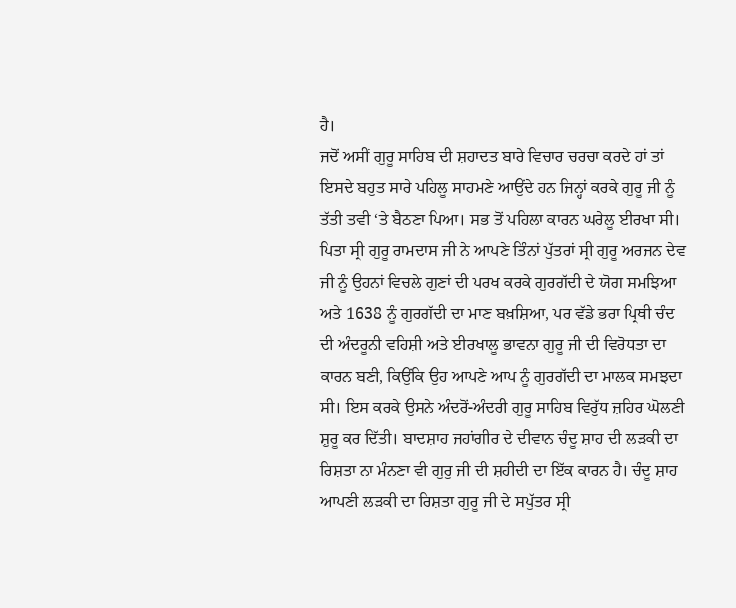ਹੈ।
ਜਦੋਂ ਅਸੀਂ ਗੁਰੂ ਸਾਹਿਬ ਦੀ ਸ਼ਹਾਦਤ ਬਾਰੇ ਵਿਚਾਰ ਚਰਚਾ ਕਰਦੇ ਹਾਂ ਤਾਂ ਇਸਦੇ ਬਹੁਤ ਸਾਰੇ ਪਹਿਲੂ ਸਾਹਮਣੇ ਆਉਂਦੇ ਹਨ ਜਿਨ੍ਹਾਂ ਕਰਕੇ ਗੁਰੂ ਜੀ ਨੂੰ ਤੱਤੀ ਤਵੀ ‘ਤੇ ਬੈਠਣਾ ਪਿਆ। ਸਭ ਤੋਂ ਪਹਿਲਾ ਕਾਰਨ ਘਰੇਲੂ ਈਰਖਾ ਸੀ। ਪਿਤਾ ਸ੍ਰੀ ਗੁਰੂ ਰਾਮਦਾਸ ਜੀ ਨੇ ਆਪਣੇ ਤਿੰਨਾਂ ਪੁੱਤਰਾਂ ਸ੍ਰੀ ਗੁਰੂ ਅਰਜਨ ਦੇਵ ਜੀ ਨੂੰ ਉਹਨਾਂ ਵਿਚਲੇ ਗੁਣਾਂ ਦੀ ਪਰਖ ਕਰਕੇ ਗੁਰਗੱਦੀ ਦੇ ਯੋਗ ਸਮਝਿਆ ਅਤੇ 1638 ਨੂੰ ਗੁਰਗੱਦੀ ਦਾ ਮਾਣ ਬਖ਼ਸ਼ਿਆ, ਪਰ ਵੱਡੇ ਭਰਾ ਪ੍ਰਿਥੀ ਚੰਦ ਦੀ ਅੰਦਰੂਨੀ ਵਹਿਸ਼ੀ ਅਤੇ ਈਰਖਾਲੂ ਭਾਵਨਾ ਗੁਰੂ ਜੀ ਦੀ ਵਿਰੋਧਤਾ ਦਾ ਕਾਰਨ ਬਣੀ, ਕਿਉਂਕਿ ਉਹ ਆਪਣੇ ਆਪ ਨੂੰ ਗੁਰਗੱਦੀ ਦਾ ਮਾਲਕ ਸਮਝਦਾ ਸੀ। ਇਸ ਕਰਕੇ ਉਸਨੇ ਅੰਦਰੋਂ-ਅੰਦਰੀ ਗੁਰੂ ਸਾਹਿਬ ਵਿਰੁੱਧ ਜ਼ਹਿਰ ਘੋਲਣੀ ਸ਼ੁਰੂ ਕਰ ਦਿੱਤੀ। ਬਾਦਸ਼ਾਹ ਜਹਾਂਗੀਰ ਦੇ ਦੀਵਾਨ ਚੰਦੂ ਸ਼ਾਹ ਦੀ ਲੜਕੀ ਦਾ ਰਿਸ਼ਤਾ ਨਾ ਮੰਨਣਾ ਵੀ ਗੁਰੁ ਜੀ ਦੀ ਸ਼ਹੀਦੀ ਦਾ ਇੱਕ ਕਾਰਨ ਹੈ। ਚੰਦੂ ਸ਼ਾਹ ਆਪਣੀ ਲੜਕੀ ਦਾ ਰਿਸ਼ਤਾ ਗੁਰੂ ਜੀ ਦੇ ਸਪੁੱਤਰ ਸ੍ਰੀ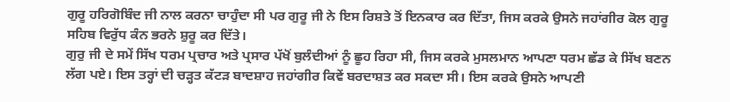ਗੁਰੂ ਹਰਿਗੋਬਿੰਦ ਜੀ ਨਾਲ ਕਰਨਾ ਚਾਹੁੰਦਾ ਸੀ ਪਰ ਗੁਰੂ ਜੀ ਨੇ ਇਸ ਰਿਸ਼ਤੇ ਤੋਂ ਇਨਕਾਰ ਕਰ ਦਿੱਤਾ, ਜਿਸ ਕਰਕੇ ਉਸਨੇ ਜਹਾਂਗੀਰ ਕੋਲ ਗੁਰੂ ਸਹਿਬ ਵਿਰੁੱਧ ਕੰਨ ਭਰਨੇ ਸ਼ੁਰੂ ਕਰ ਦਿੱਤੇ।
ਗੁਰੁ ਜੀ ਦੇ ਸਮੇਂ ਸਿੱਖ ਧਰਮ ਪ੍ਰਚਾਰ ਅਤੇ ਪ੍ਰਸਾਰ ਪੱਖੋਂ ਬੁਲੰਦੀਆਂ ਨੂੰ ਛੂਹ ਰਿਹਾ ਸੀ, ਜਿਸ ਕਰਕੇ ਮੁਸਲਮਾਨ ਆਪਣਾ ਧਰਮ ਛੱਡ ਕੇ ਸਿੱਖ ਬਣਨ ਲੱਗ ਪਏ। ਇਸ ਤਰ੍ਹਾਂ ਦੀ ਚੜ੍ਹਤ ਕੱਟੜ ਬਾਦਸ਼ਾਹ ਜਹਾਂਗੀਰ ਕਿਵੇਂ ਬਰਦਾਸ਼ਤ ਕਰ ਸਕਦਾ ਸੀ। ਇਸ ਕਰਕੇ ਉਸਨੇ ਆਪਣੀ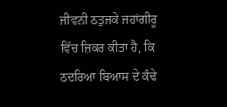ਜੀਵਨੀ ਠਤੁਜਕੇ ਜਹਾਂਗੀਰੂ ਵਿੱਚ ਜ਼ਿਕਰ ਕੀਤਾ ਹੈ, ਕਿ ਠਦਰਿਆ ਬਿਆਸ ਦੇ ਕੰਢੇ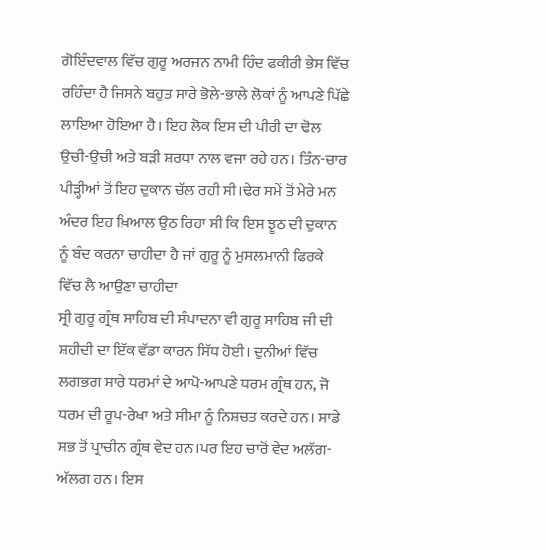ਗੋਇੰਦਵਾਲ ਵਿੱਚ ਗੁਰੂ ਅਰਜਨ ਨਾਮੀ ਹਿੰਦ ਫਕੀਰੀ ਭੇਸ ਵਿੱਚ ਰਹਿੰਦਾ ਹੈ ਜਿਸਨੇ ਬਹੁਤ ਸਾਰੇ ਭੋਲੇ-ਭਾਲੇ ਲੋਕਾਂ ਨੂੰ ਆਪਣੇ ਪਿੱਛੇ ਲਾਇਆ ਹੋਇਆ ਹੈ। ਇਹ ਲੋਕ ਇਸ ਦੀ ਪੀਰੀ ਦਾ ਢੋਲ ਉਚੀ-ਉਚੀ ਅਤੇ ਬੜੀ ਸ਼ਰਧਾ ਨਾਲ ਵਜਾ ਰਹੇ ਹਨ। ਤਿੰਨ-ਚਾਰ ਪੀੜ੍ਹੀਆਂ ਤੋਂ ਇਹ ਦੁਕਾਨ ਚੱਲ ਰਹੀ ਸੀ।ਢੇਰ ਸਮੇਂ ਤੋਂ ਮੇਰੇ ਮਨ ਅੰਦਰ ਇਹ ਖ਼ਿਆਲ ਉਠ ਰਿਹਾ ਸੀ ਕਿ ਇਸ ਝੂਠ ਦੀ ਦੁਕਾਨ ਨੂੰ ਬੰਦ ਕਰਨਾ ਚਾਹੀਦਾ ਹੈ ਜਾਂ ਗੁਰੂ ਨੂੰ ਮੁਸਲਮਾਨੀ ਫਿਰਕੇ ਵਿੱਚ ਲੈ ਆਉਣਾ ਚਾਹੀਦਾ
ਸ੍ਰੀ ਗੁਰੂ ਗ੍ਰੰਥ ਸਾਹਿਬ ਦੀ ਸੰਪਾਦਨਾ ਵੀ ਗੁਰੂ ਸਾਹਿਬ ਜੀ ਦੀ ਸ਼ਹੀਦੀ ਦਾ ਇੱਕ ਵੱਡਾ ਕਾਰਨ ਸਿੱਧ ਹੋਈ। ਦੁਨੀਆਂ ਵਿੱਚ ਲਗਭਗ ਸਾਰੇ ਧਰਮਾਂ ਦੇ ਆਪੋ-ਆਪਣੇ ਧਰਮ ਗ੍ਰੰਥ ਹਨ, ਜੋ ਧਰਮ ਦੀ ਰੂਪ-ਰੇਖਾ ਅਤੇ ਸੀਮਾ ਨੂੰ ਨਿਸ਼ਚਤ ਕਰਦੇ ਹਨ। ਸਾਡੇ ਸਭ ਤੋਂ ਪ੍ਰਾਚੀਨ ਗ੍ਰੰਥ ਵੇਦ ਹਨ।ਪਰ ਇਹ ਚਾਰੋਂ ਵੇਦ ਅਲੱਗ-ਅੱਲਗ ਹਨ। ਇਸ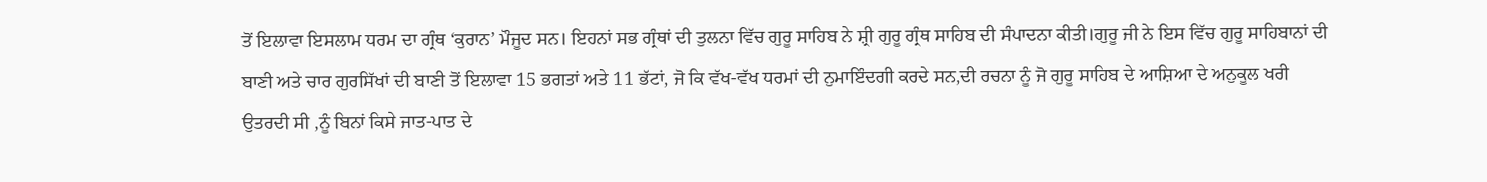ਤੋਂ ਇਲਾਵਾ ਇਸਲਾਮ ਧਰਮ ਦਾ ਗ੍ਰੰਥ ‘ਕੁਰਾਨ’ ਮੌਜੂਦ ਸਨ। ਇਹਨਾਂ ਸਭ ਗ੍ਰੰਥਾਂ ਦੀ ਤੁਲਨਾ ਵਿੱਚ ਗੁਰੂ ਸਾਹਿਬ ਨੇ ਸ਼੍ਰੀ ਗੁਰੂ ਗ੍ਰੰਥ ਸਾਹਿਬ ਦੀ ਸੰਪਾਦਨਾ ਕੀਤੀ।ਗੁਰੂ ਜੀ ਨੇ ਇਸ ਵਿੱਚ ਗੁਰੂ ਸਾਹਿਬਾਨਾਂ ਦੀ ਬਾਣੀ ਅਤੇ ਚਾਰ ਗੁਰਸਿੱਖਾਂ ਦੀ ਬਾਣੀ ਤੋਂ ਇਲਾਵਾ 15 ਭਗਤਾਂ ਅਤੇ 11 ਭੱਟਾਂ, ਜੋ ਕਿ ਵੱਖ-ਵੱਖ ਧਰਮਾਂ ਦੀ ਨੁਮਾਇੰਦਗੀ ਕਰਦੇ ਸਨ,ਦੀ ਰਚਨਾ ਨੂੰ ਜੋ ਗੁਰੂ ਸਾਹਿਬ ਦੇ ਆਸ਼ਿਆ ਦੇ ਅਨੁਕੂਲ ਖਰੀ ਉਤਰਦੀ ਸੀ ,ਨੂੰ ਬਿਨਾਂ ਕਿਸੇ ਜਾਤ-ਪਾਤ ਦੇ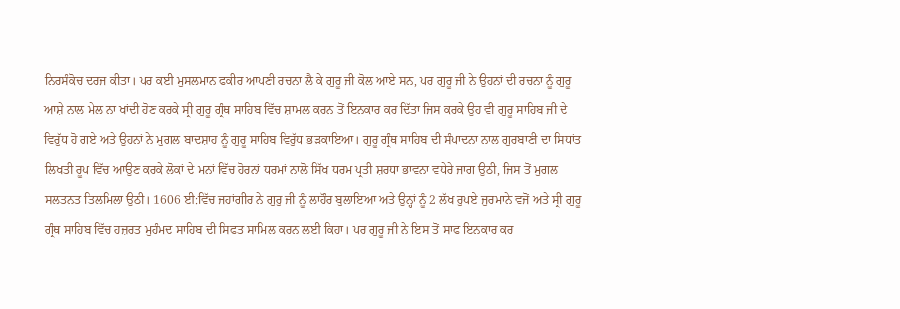ਨਿਰਸੰਕੋਚ ਦਰਜ ਕੀਤਾ। ਪਰ ਕਈ ਮੁਸਲਮਾਨ ਫਕੀਰ ਆਪਣੀ ਰਚਨਾ ਲੈ ਕੇ ਗੁਰੂ ਜੀ ਕੋਲ ਆਏ ਸਨ, ਪਰ ਗੁਰੂ ਜੀ ਨੇ ਉਹਨਾਂ ਦੀ ਰਚਨਾ ਨੂੰ ਗੁਰੂ ਆਸ਼ੇ ਨਾਲ ਮੇਲ ਨਾ ਖਾਂਦੀ ਹੋਣ ਕਰਕੇ ਸ੍ਰੀ ਗੁਰੂ ਗ੍ਰੰਥ ਸਾਹਿਬ ਵਿੱਚ ਸ਼ਾਮਲ ਕਰਨ ਤੋਂ ਇਨਕਾਰ ਕਰ ਦਿੱਤਾ ਜਿਸ ਕਰਕੇ ਉਹ ਵੀ ਗੁਰੂ ਸਾਹਿਬ ਜੀ ਦੇ ਵਿਰੁੱਧ ਹੋ ਗਏ ਅਤੇ ਉਹਨਾਂ ਨੇ ਮੁਗਲ ਬਾਦਸ਼ਾਹ ਨੂੰ ਗੁਰੂ ਸਾਹਿਬ ਵਿਰੁੱਧ ਭੜਕਾਇਆ। ਗੁਰੂ ਗ੍ਰੰਥ ਸਾਹਿਬ ਦੀ ਸੰਪਾਦਨਾ ਨਾਲ ਗੁਰਬਾਣੀ ਦਾ ਸਿਧਾਂਤ ਲਿਖਤੀ ਰੂਪ ਵਿੱਚ ਆਉਣ ਕਰਕੇ ਲੋਕਾਂ ਦੇ ਮਨਾਂ ਵਿੱਚ ਹੋਰਨਾਂ ਧਰਮਾਂ ਨਾਲੋ ਸਿੱਖ ਧਰਮ ਪ੍ਰਤੀ ਸ਼ਰਧਾ ਭਾਵਨਾ ਵਧੇਰੇ ਜਾਗ ਉਠੀ, ਜਿਸ ਤੋਂ ਮੁਗਲ ਸਲਤਨਤ ਤਿਲਮਿਲਾ ਉਠੀ। 1606 ਈ:ਵਿੱਚ ਜਹਾਂਗੀਰ ਨੇ ਗੁਰੁ ਜੀ ਨੂੰ ਲਾਹੌਰ ਬੁਲਾਇਆ ਅਤੇ ਉਨ੍ਹਾਂ ਨੂੰ 2 ਲੱਖ ਰੁਪਏ ਜੁਰਮਾਨੇ ਵਜੋਂ ਅਤੇ ਸ੍ਰੀ ਗੁਰੂ ਗ੍ਰੰਥ ਸਾਹਿਬ ਵਿੱਚ ਹਜ਼ਰਤ ਮੁਹੰਮਦ ਸਾਹਿਬ ਦੀ ਸਿਫਤ ਸਾਮਿਲ ਕਰਨ ਲਈ ਕਿਹਾ। ਪਰ ਗੁਰੂ ਜੀ ਨੇ ਇਸ ਤੋਂ ਸਾਫ ਇਨਕਾਰ ਕਰ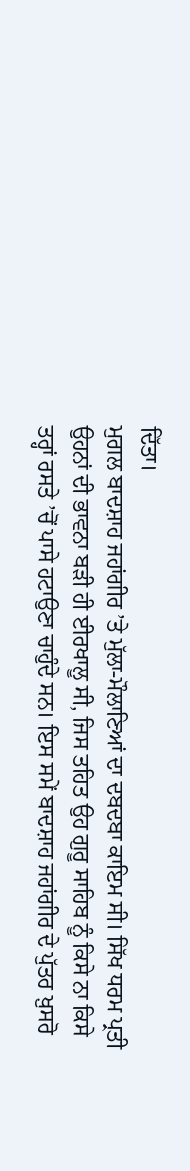ਦਿੱਤਾ।
ਮੁਗਲ ਬਾਦਸ਼ਾਹ ਜਹਾਂਗੀਰ ’ਤੇ ਮੁੱਲਾ-ਮੌਲਾਣਿਆਂ ਦਾ ਦਬਦਬਾ ਕਾਇਮ ਸੀ। ਸਿੱਖ ਧਰਮ ਪ੍ਰਤੀ ਉਹਨਾਂ ਦੀ ਭਾਵਨਾ ਬੜੀ ਹੀ ਈਰਖਾਲੂ ਸੀ, ਜਿਸ ਤਹਿਤ ਉਹ ਗੁਰੂ ਸਾਹਿਬ ਨੂੰ ਕਿਸੇ ਨਾ ਕਿਸੇ ਤਰ੍ਹਾਂ ਰਸਤੇ ’ਚੋਂ ਪਾਸੇ ਹਟਾਉਣਾ ਚਾਹੁੰਦੇ ਸਨ। ਇਸ ਸਮੇਂ ਬਾਦਸ਼ਾਹ ਜਹਾਂਗੀਰ ਦੇ ਪੁੱਤਰ ਖ਼ੁਸਰੋ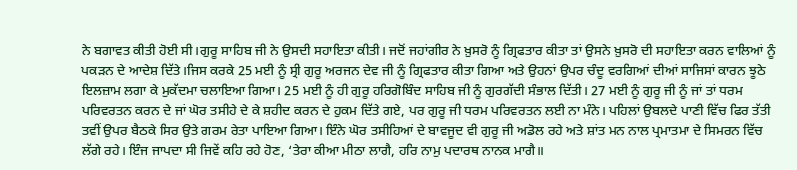ਨੇ ਬਗਾਵਤ ਕੀਤੀ ਹੋਈ ਸੀ।ਗੁਰੂ ਸਾਹਿਬ ਜੀ ਨੇ ਉਸਦੀ ਸਹਾਇਤਾ ਕੀਤੀ। ਜਦੋਂ ਜਹਾਂਗੀਰ ਨੇ ਖ਼ੁਸਰੋ ਨੂੰ ਗ੍ਰਿਫਤਾਰ ਕੀਤਾ ਤਾਂ ਉਸਨੇ ਖ਼ੁਸਰੋ ਦੀ ਸਹਾਇਤਾ ਕਰਨ ਵਾਲਿਆਂ ਨੂੰ ਪਕੜਨ ਦੇ ਆਦੇਸ਼ ਦਿੱਤੇ।ਜਿਸ ਕਰਕੇ 25 ਮਈ ਨੂੰ ਸ੍ਰੀ ਗੁਰੂ ਅਰਜਨ ਦੇਵ ਜੀ ਨੂੰ ਗ੍ਰਿਫਤਾਰ ਕੀਤਾ ਗਿਆ ਅਤੇ ਉਹਨਾਂ ਉਪਰ ਚੰਦੂ ਵਰਗਿਆਂ ਦੀਆਂ ਸਾਜਿਸਾਂ ਕਾਰਨ ਝੂਠੇ ਇਲਜ਼ਾਮ ਲਗਾ ਕੇ ਮੁਕੱਦਮਾ ਚਲਾਇਆ ਗਿਆ। 25 ਮਈ ਨੂੰ ਹੀ ਗੁਰੂ ਹਰਿਗੋਬਿੰਦ ਸਾਹਿਬ ਜੀ ਨੂੰ ਗੁਰਗੱਦੀ ਸੰਭਾਲ ਦਿੱਤੀ। 27 ਮਈ ਨੂੰ ਗੁਰੂ ਜੀ ਨੂੰ ਜਾਂ ਤਾਂ ਧਰਮ ਪਰਿਵਰਤਨ ਕਰਨ ਦੇ ਜਾਂ ਘੋਰ ਤਸੀਹੇ ਦੇ ਕੇ ਸ਼ਹੀਦ ਕਰਨ ਦੇ ਹੁਕਮ ਦਿੱਤੇ ਗਏ, ਪਰ ਗੁਰੂ ਜੀ ਧਰਮ ਪਰਿਵਰਤਨ ਲਈ ਨਾ ਮੰਨੇ। ਪਹਿਲਾਂ ਉਬਲਦੇ ਪਾਣੀ ਵਿੱਚ ਫਿਰ ਤੱਤੀ ਤਵੀਂ ਉਪਰ ਬੈਠਕੇ ਸਿਰ ਉਤੇ ਗਰਮ ਰੇਤਾ ਪਾਇਆ ਗਿਆ। ਇੰਨੇ ਘੋਰ ਤਸੀਹਿਆਂ ਦੇ ਬਾਵਜੂਦ ਵੀ ਗੁਰੂ ਜੀ ਅਡੋਲ ਰਹੇ ਅਤੇ ਸ਼ਾਂਤ ਮਨ ਨਾਲ ਪ੍ਰਮਾਤਮਾ ਦੇ ਸਿਮਰਨ ਵਿੱਚ ਲੱਗੇ ਰਹੇ। ਇੰਜ ਜਾਪਦਾ ਸੀ ਜਿਵੇਂ ਕਹਿ ਰਹੇ ਹੋਣ, ‘ਤੇਰਾ ਕੀਆ ਮੀਠਾ ਲਾਗੈ, ਹਰਿ ਨਾਮੁ ਪਦਾਰਥ ਨਾਨਕ ਮਾਗੈ॥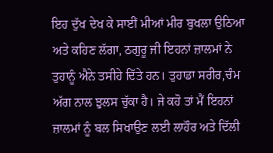ਇਹ ਦੁੱਖ ਦੇਖ ਕੇ ਸਾਈਂ ਮੀਆਂ ਮੀਰ ਬੁਖਲਾ ਉਠਿਆ ਅਤੇ ਕਹਿਣ ਲੱਗਾ, ਠਗੁਰੂ ਜੀ ਇਹਨਾਂ ਜ਼ਾਲਮਾਂ ਨੇ ਤੁਹਾਨੂੰ ਐਨੇ ਤਸੀਹੇ ਦਿੱਤੇ ਹਨ। ਤੁਹਾਡਾ ਸਰੀਰ,ਚੰਮ ਅੱਗ ਨਾਲ ਝੁਲਸ ਚੁੱਕਾ ਹੈ। ਜੇ ਕਹੋ ਤਾਂ ਮੈਂ ਇਹਨਾਂ ਜ਼ਾਲਮਾਂ ਨੂੰ ਬਲ ਸਿਖਾਉਣ ਲਈ ਲਾਹੌਰ ਅਤੇ ਦਿੱਲੀ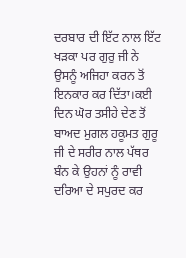ਦਰਬਾਰ ਦੀ ਇੱਟ ਨਾਲ ਇੱਟ ਖੜਕਾ ਪਰ ਗੁਰੁ ਜੀ ਨੇ ਉਸਨੂੰ ਅਜਿਹਾ ਕਰਨ ਤੋਂ ਇਨਕਾਰ ਕਰ ਦਿੱਤਾ।ਕਈ ਦਿਨ ਘੋਰ ਤਸੀਹੇ ਦੇਣ ਤੋਂ ਬਾਅਦ ਮੁਗਲ ਹਕੂਮਤ ਗੁਰੂ ਜੀ ਦੇ ਸਰੀਰ ਨਾਲ ਪੱਥਰ ਬੰਨ ਕੇ ਉਹਨਾਂ ਨੂੰ ਰਾਵੀ ਦਰਿਆ ਦੇ ਸਪੁਰਦ ਕਰ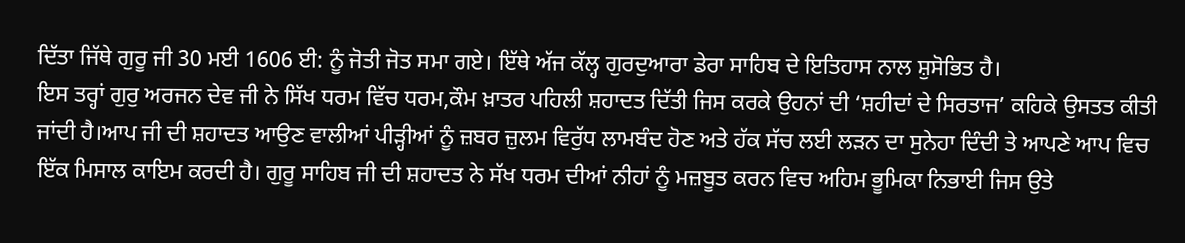ਦਿੱਤਾ ਜਿੱਥੇ ਗੁਰੂ ਜੀ 30 ਮਈ 1606 ਈ: ਨੂੰ ਜੋਤੀ ਜੋਤ ਸਮਾ ਗਏ। ਇੱਥੇ ਅੱਜ ਕੱਲ੍ਹ ਗੁਰਦੁਆਰਾ ਡੇਰਾ ਸਾਹਿਬ ਦੇ ਇਤਿਹਾਸ ਨਾਲ ਸ਼ੁਸੋਭਿਤ ਹੈ।
ਇਸ ਤਰ੍ਹਾਂ ਗੁਰੁ ਅਰਜਨ ਦੇਵ ਜੀ ਨੇ ਸਿੱਖ ਧਰਮ ਵਿੱਚ ਧਰਮ,ਕੌਮ ਖ਼ਾਤਰ ਪਹਿਲੀ ਸ਼ਹਾਦਤ ਦਿੱਤੀ ਜਿਸ ਕਰਕੇ ਉਹਨਾਂ ਦੀ ‘ਸ਼ਹੀਦਾਂ ਦੇ ਸਿਰਤਾਜ’ ਕਹਿਕੇ ਉਸਤਤ ਕੀਤੀ ਜਾਂਦੀ ਹੈ।ਆਪ ਜੀ ਦੀ ਸ਼ਹਾਦਤ ਆਉਣ ਵਾਲੀਆਂ ਪੀੜ੍ਹੀਆਂ ਨੂੰ ਜ਼ਬਰ ਜ਼ੁਲਮ ਵਿਰੁੱਧ ਲਾਮਬੰਦ ਹੋਣ ਅਤੇ ਹੱਕ ਸੱਚ ਲਈ ਲੜਨ ਦਾ ਸੁਨੇਹਾ ਦਿੰਦੀ ਤੇ ਆਪਣੇ ਆਪ ਵਿਚ ਇੱਕ ਮਿਸਾਲ ਕਾਇਮ ਕਰਦੀ ਹੈ। ਗੁਰੂ ਸਾਹਿਬ ਜੀ ਦੀ ਸ਼ਹਾਦਤ ਨੇ ਸੱਖ ਧਰਮ ਦੀਆਂ ਨੀਹਾਂ ਨੂੰ ਮਜ਼ਬੂਤ ਕਰਨ ਵਿਚ ਅਹਿਮ ਭੂਮਿਕਾ ਨਿਭਾਈ ਜਿਸ ਉਤੇ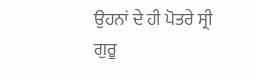ਉਹਨਾਂ ਦੇ ਹੀ ਪੋਤਰੇ ਸ੍ਰੀ ਗੁਰੂ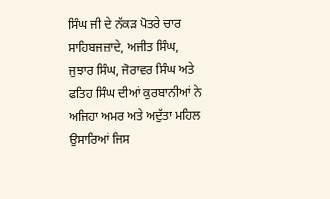ਸਿੰਘ ਜੀ ਦੇ ਨੱਕੜ ਪੋਤਰੇ ਚਾਰ ਸਾਹਿਬਜਜ਼ਾਦੇ, ਅਜੀਤ ਸਿੰਘ, ਜੁਝਾਰ ਸਿੰਘ, ਜੋਰਾਵਰ ਸਿੰਘ ਅਤੇ ਫਤਿਹ ਸਿੰਘ ਦੀਆਂ ਕੁਰਬਾਨੀਆਂ ਨੇ ਅਜਿਹਾ ਅਮਰ ਅਤੇ ਅਦੁੱਤਾ ਮਹਿਲ ਉਸਾਰਿਆਂ ਜਿਸ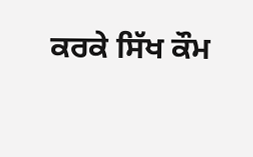ਕਰਕੇ ਸਿੱਖ ਕੌਮ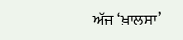ਅੱਜ ‘ਖ਼ਾਲਸਾ’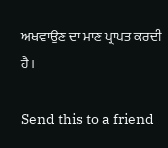ਅਖਵਾਉਣ ਦਾ ਮਾਣ ਪ੍ਰਾਪਤ ਕਰਦੀ ਹੈ।

Send this to a friend